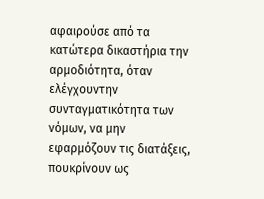αφαιρούσε από τα κατώτερα δικαστήρια την αρμοδιότητα, όταν ελέγχουντην συνταγματικότητα των νόμων, να μην εφαρμόζουν τις διατάξεις, πουκρίνουν ως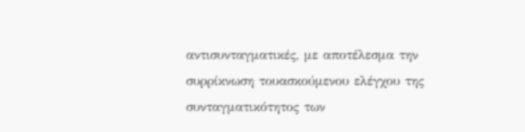αντισυνταγματικές, με αποτέλεσμα την συρρίκνωση τουασκούμενου ελέγχου της συνταγματικότητος των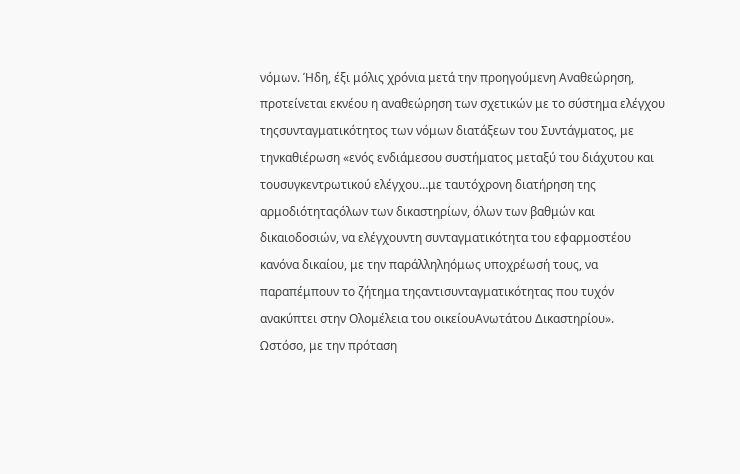νόμων. Ήδη, έξι μόλις χρόνια μετά την προηγούμενη Αναθεώρηση, προτείνεται εκνέου η αναθεώρηση των σχετικών με το σύστημα ελέγχου τηςσυνταγματικότητος των νόμων διατάξεων του Συντάγματος, με τηνκαθιέρωση «ενός ενδιάμεσου συστήματος μεταξύ του διάχυτου και τουσυγκεντρωτικού ελέγχου…με ταυτόχρονη διατήρηση της αρμοδιότηταςόλων των δικαστηρίων, όλων των βαθμών και δικαιοδοσιών, να ελέγχουντη συνταγματικότητα του εφαρμοστέου κανόνα δικαίου, με την παράλληληόμως υποχρέωσή τους, να παραπέμπουν το ζήτημα τηςαντισυνταγματικότητας που τυχόν ανακύπτει στην Ολομέλεια του οικείουΑνωτάτου Δικαστηρίου».
Ωστόσο, με την πρόταση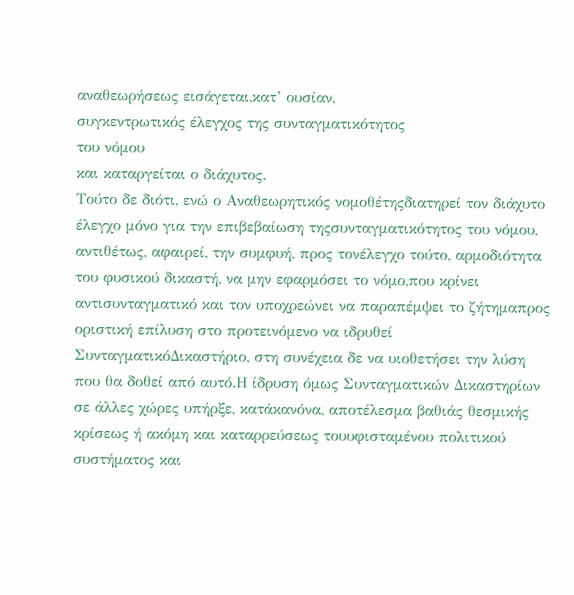αναθεωρήσεως εισάγεται,κατ’ ουσίαν,
συγκεντρωτικός έλεγχος της συνταγματικότητος
του νόμου
και καταργείται ο διάχυτος.
Τούτο δε διότι, ενώ ο Αναθεωρητικός νομοθέτηςδιατηρεί τον διάχυτο έλεγχο μόνο για την επιβεβαίωση τηςσυνταγματικότητος του νόμου, αντιθέτως, αφαιρεί, την συμφυή, προς τονέλεγχο τούτο, αρμοδιότητα του φυσικού δικαστή, να μην εφαρμόσει το νόμο,που κρίνει αντισυνταγματικό και τον υποχρεώνει να παραπέμψει το ζήτημαπρος οριστική επίλυση στο προτεινόμενο να ιδρυθεί ΣυνταγματικόΔικαστήριο, στη συνέχεια δε να υιοθετήσει την λύση που θα δοθεί από αυτό.Η ίδρυση όμως Συνταγματικών Δικαστηρίων σε άλλες χώρες υπήρξε, κατάκανόνα, αποτέλεσμα βαθιάς θεσμικής κρίσεως ή ακόμη και καταρρεύσεως τουυφισταμένου πολιτικού συστήματος και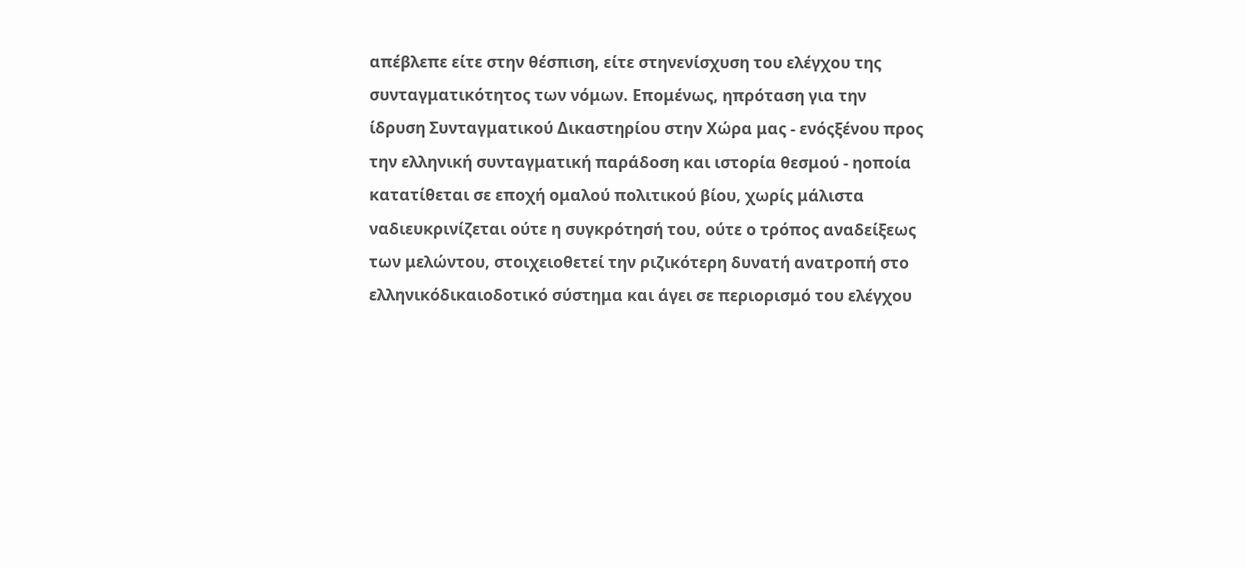απέβλεπε είτε στην θέσπιση, είτε στηνενίσχυση του ελέγχου της συνταγματικότητος των νόμων. Επομένως, ηπρόταση για την ίδρυση Συνταγματικού Δικαστηρίου στην Χώρα μας - ενόςξένου προς την ελληνική συνταγματική παράδοση και ιστορία θεσμού - ηοποία κατατίθεται σε εποχή ομαλού πολιτικού βίου, χωρίς μάλιστα ναδιευκρινίζεται ούτε η συγκρότησή του, ούτε ο τρόπος αναδείξεως των μελώντου, στοιχειοθετεί την ριζικότερη δυνατή ανατροπή στο ελληνικόδικαιοδοτικό σύστημα και άγει σε περιορισμό του ελέγχου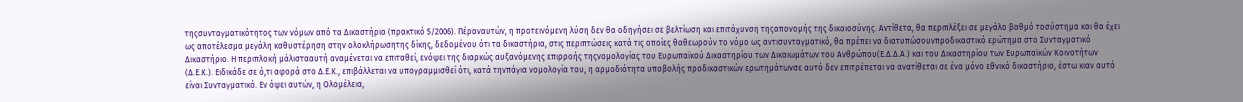τηςσυνταγματικότητος των νόμων από τα Δικαστήρια (πρακτικό 5/2006). Πέραναυτών, η προτεινόμενη λύση δεν θα οδηγήσει σε βελτίωση και επιτάχυνση τηςαπονομής της δικαιοσύνης. Αντίθετα, θα περιπλέξει σε μεγάλο βαθμό τοσύστημα και θα έχει ως αποτέλεσμα μεγάλη καθυστέρηση στην ολοκλήρωσητης δίκης, δεδομένου ότι τα δικαστήρια, στις περιπτώσεις κατά τις οποίες θαθεωρούν το νόμο ως αντισυνταγματικό, θα πρέπει να διατυπώσουνπροδικαστικό ερώτημα στο Συνταγματικό Δικαστήριο. Η περιπλοκή μάλιστααυτή αναμένεται να επιταθεί, ενόψει της διαρκώς αυξανόμενης επιρροής τηςνομολογίας του Ευρωπαϊκού Δικαστηρίου των Δικαιωμάτων του Ανθρώπου(Ε.Δ.Δ.Α.) και του Δικαστηρίου των Ευρωπαϊκών Κοινοτήτων (Δ.Ε.Κ.). Ειδικάδε σε ό,τι αφορά στο Δ.Ε.Κ., επιβάλλεται να υπογραμμισθεί ότι, κατά τηνπάγια νομολογία του, η αρμοδιότητα υποβολής προδικαστικών ερωτημάτωνσε αυτό δεν επιτρέπεται να ανατίθεται σε ένα μόνο εθνικό δικαστήριο, έστω κιαν αυτό είναι Συνταγματικό. Εν όψει αυτών, η Ολομέλεια,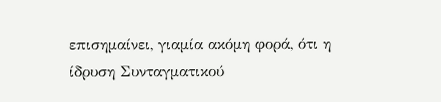επισημαίνει, γιαμία ακόμη φορά, ότι η ίδρυση Συνταγματικού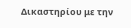Δικαστηρίου με την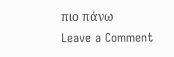πιο πάνω
Leave a Comment